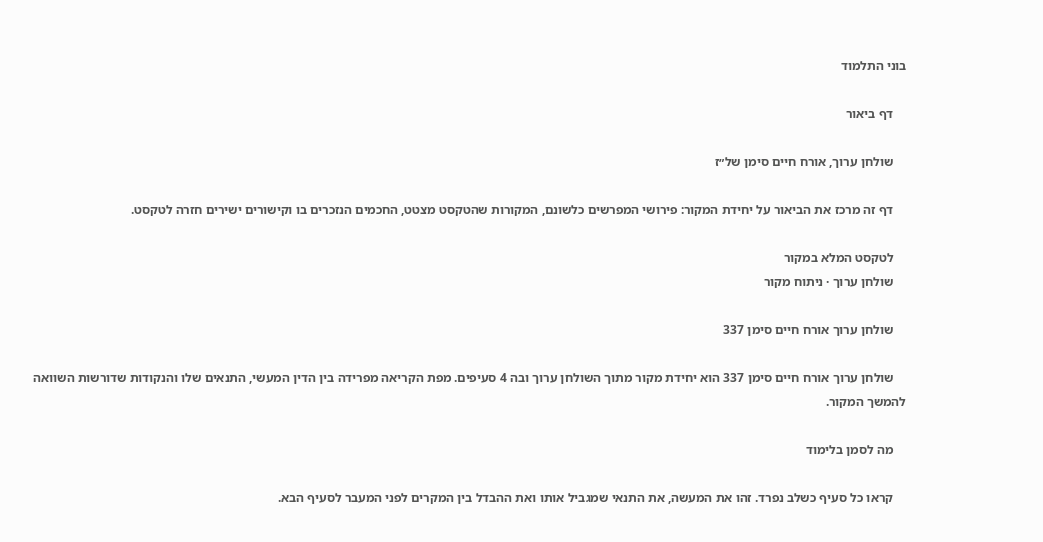בוני התלמוד

    דף ביאור

    שולחן ערוך, אורח חיים סימן של״ז

    דף זה מרכז את הביאור על יחידת המקור: פירושי המפרשים כלשונם, המקורות שהטקסט מצטט, החכמים הנזכרים בו וקישורים ישירים חזרה לטקסט.

    לטקסט המלא במקור
    שולחן ערוך · ניתוח מקור

    שולחן ערוך אורח חיים סימן 337

    שולחן ערוך אורח חיים סימן 337 הוא יחידת מקור מתוך השולחן ערוך ובה 4 סעיפים. מפת הקריאה מפרידה בין הדין המעשי, התנאים שלו והנקודות שדורשות השוואה להמשך המקור.

    מה לסמן בלימוד

    קראו כל סעיף כשלב נפרד. זהו את המעשה, את התנאי שמגביל אותו ואת ההבדל בין המקרים לפני המעבר לסעיף הבא.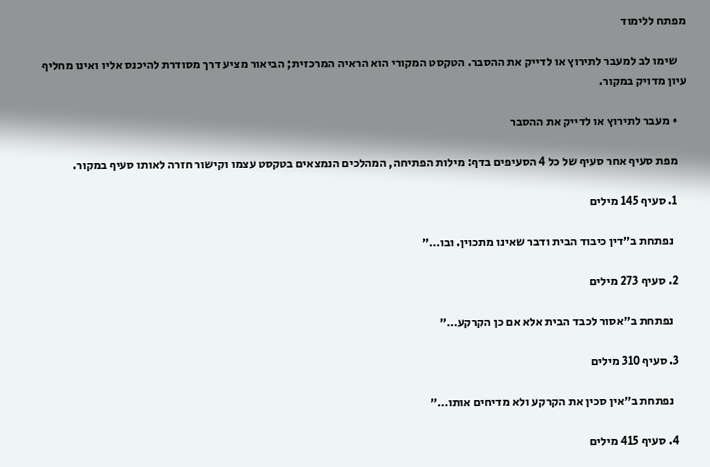מפתח ללימוד

    שימו לב למעבר לתירוץ או לדייק את ההסבר. הטקסט המקורי הוא הראיה המרכזית; הביאור מציע דרך מסודרת להיכנס אליו ואינו מחליף עיון מדויק במקור.

    • מעבר לתירוץ או לדייק את ההסבר

    מפת סעיף אחר סעיף של כל 4 הסעיפים בדף: מילות הפתיחה, המהלכים הנמצאים בטקסט עצמו וקישור חזרה לאותו סעיף במקור.

    1. סעיף 145 מילים

      נפתחת ב״דין כיבוד הבית ודבר שאינו מתכוין. ובו…״

    2. סעיף 273 מילים

      נפתחת ב״אסור לכבד הבית אלא אם כן הקרקע…״

    3. סעיף 310 מילים

      נפתחת ב״אין סכין את הקרקע ולא מדיחים אותו…״

    4. סעיף 415 מילים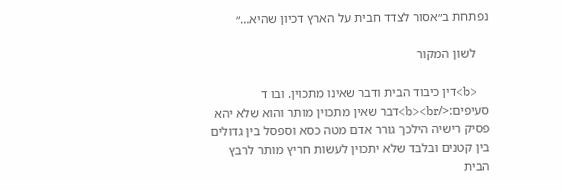נפתחת ב״אסור לצדד חבית על הארץ דכיון שהיא…״

    לשון המקור

    <b>דין כיבוד הבית ודבר שאינו מתכוין. ובו ד סעיפים:</b><br>דבר שאין מתכוין מותר והוא שלא יהא פסיק רישיה הילכך גורר אדם מטה כסא וספסל בין גדולים בין קטנים ובלבד שלא יתכוין לעשות חריץ מותר לרבץ הבית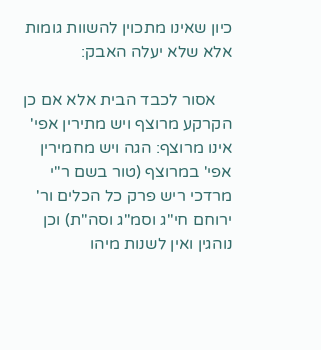כיון שאינו מתכוין להשוות גומות אלא שלא יעלה האבק:

    אסור לכבד הבית אלא אם כן הקרקע מרוצף ויש מתירין אפי' אינו מרוצף: הגה ויש מחמירין אפי' במרוצף (טור בשם ר"י מרדכי ריש פרק כל הכלים ור' ירוחם חי"ג וסמ"ג וסה"ת) וכן נוהגין ואין לשנות מיהו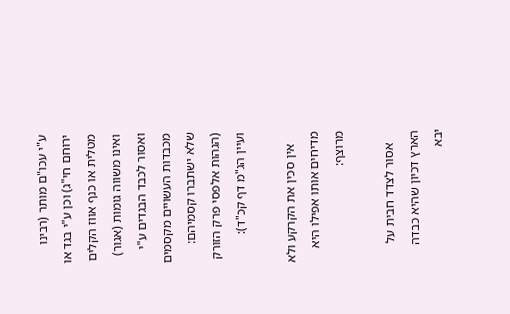ע"י עכו"ם מותר (רבינו ירוחם חי"ג) וכן ע"י בגד או מטלית או כנף אווז הקלים ואינו משווה גומות (אגור) ואסור לכבד הבגדים ע"י מכבדות העשויים מקסמים שלא ישתברו קסמיהם: (הגהות אלפסי פרק הזורק ועיין הג"מ דף קכ"ד):

    אין סכין את הקרקע ולא מדיחים אותו אפילו היא מרוצף:

    אסור לצדד חבית על הארץ דכיון שהיא כבדה יבא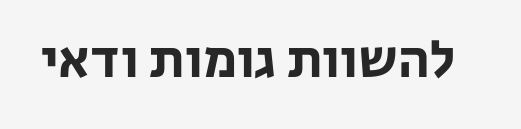להשוות גומות ודאי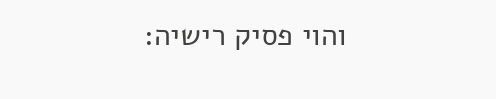והוי פסיק רישיה: